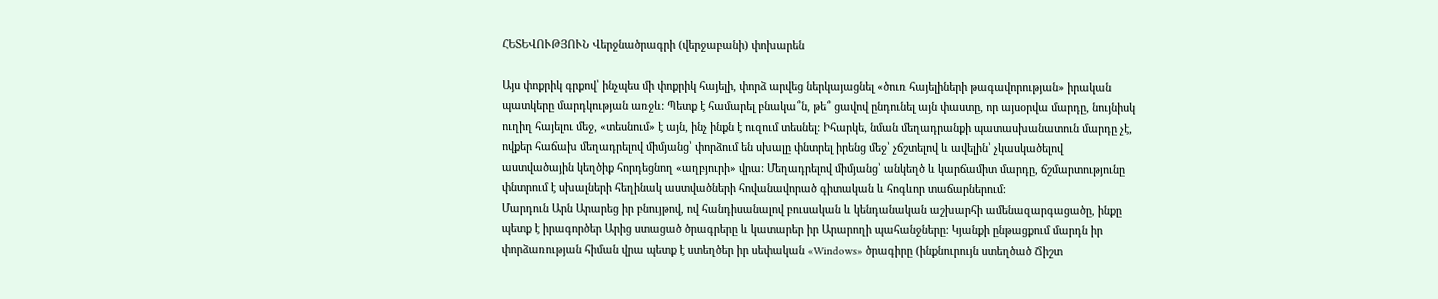ՀԵՏԵՎՈՒԹՅՈՒՆ Վերջնածրագրի (վերջաբանի) փոխարեն

Այս փոքրիկ գրքով՝ ինչպես մի փոքրիկ հայելի, փորձ արվեց ներկայացնել «ծուռ հայելիների թագավորության» իրական պատկերը մարդկության առջև: Պետք է համարել բնակա՞ն, թե՞ ցավով ընդունել այն փաստը, որ այսօրվա մարդը, նույնիսկ ուղիղ հայելու մեջ, «տեսնում» է այն, ինչ ինքն է ուզում տեսնել: Իհարկե, նման մեղադրանքի պատասխանատուն մարդը չէ, ովքեր հաճախ մեղադրելով միմյանց՝ փորձում են սխալը փնտրել իրենց մեջ՝ չճշտելով և ավելին՝ չկասկածելով աստվածային կեղծիք հորդեցնող «աղբյուրի» վրա: Մեղադրելով միմյանց՝ անկեղծ և կարճամիտ մարդը, ճշմարտությունը փնտրում է սխալների հեղինակ աստվածների հովանավորած գիտական և հոգևոր տաճարներում:
Մարդուն Արն Արարեց իր բնույթով, ով հանդիսանալով բուսական և կենդանական աշխարհի ամենազարգացածը, ինքը պետք է իրագործեր Արից ստացած ծրագրերը և կատարեր իր Արարողի պահանջները: Կյանքի ընթացքում մարդն իր փորձառության հիման վրա պետք է ստեղծեր իր սեփական «Windows» ծրագիրը (ինքնուրույն ստեղծած Ճիշտ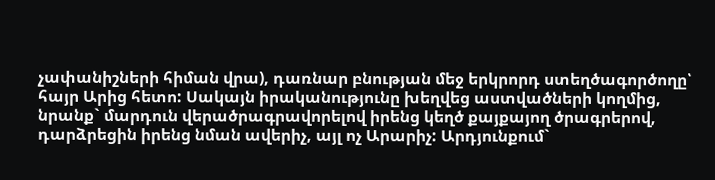չափանիշների հիման վրա), դառնար բնության մեջ երկրորդ ստեղծագործողը՝ հայր Արից հետո: Սակայն իրականությունը խեղվեց աստվածների կողմից, նրանք` մարդուն վերածրագրավորելով իրենց կեղծ քայքայող ծրագրերով, դարձրեցին իրենց նման ավերիչ, այլ ոչ Արարիչ: Արդյունքում`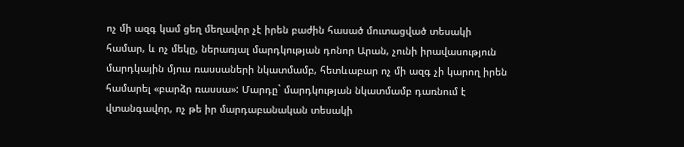ոչ մի ազգ կամ ցեղ մեղավոր չէ իրեն բաժին հասած մուտացված տեսակի համար, և ոչ մեկը, ներառյալ մարդկության դոնոր Արան, չունի իրավասություն մարդկային մյուս ռասսաների նկատմամբ, հետևաբար ոչ մի ազգ չի կարող իրեն համարել «բարձր ռասսա»: Մարդը` մարդկության նկատմամբ դառնում է վտանգավոր, ոչ թե իր մարդաբանական տեսակի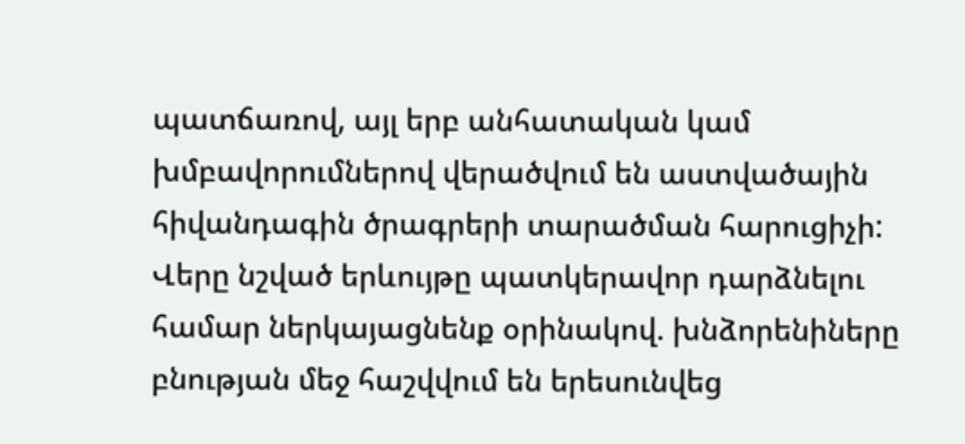պատճառով, այլ երբ անհատական կամ խմբավորումներով վերածվում են աստվածային հիվանդագին ծրագրերի տարածման հարուցիչի:
Վերը նշված երևույթը պատկերավոր դարձնելու համար ներկայացնենք օրինակով. խնձորենիները բնության մեջ հաշվվում են երեսունվեց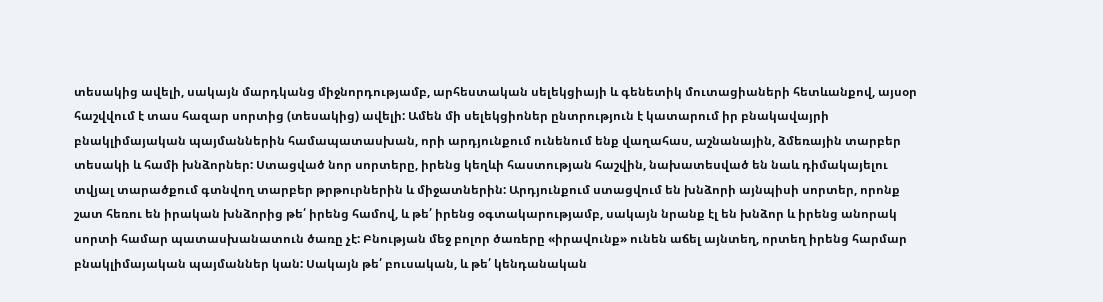տեսակից ավելի, սակայն մարդկանց միջնորդությամբ, արհեստական սելեկցիայի և գենետիկ մուտացիաների հետևանքով, այսօր հաշվվում է տաս հազար սորտից (տեսակից) ավելի: Ամեն մի սելեկցիոներ ընտրություն է կատարում իր բնակավայրի բնակլիմայական պայմաններին համապատասխան, որի արդյունքում ունենում ենք վաղահաս, աշնանային, ձմեռային տարբեր տեսակի և համի խնձորներ: Ստացված նոր սորտերը, իրենց կեղևի հաստության հաշվին, նախատեսված են նաև դիմակայելու տվյալ տարածքում գտնվող տարբեր թրթուրներին և միջատներին: Արդյունքում ստացվում են խնձորի այնպիսի սորտեր, որոնք շատ հեռու են իրական խնձորից թե՛ իրենց համով, և թե՛ իրենց օգտակարությամբ, սակայն նրանք էլ են խնձոր և իրենց անորակ սորտի համար պատասխանատուն ծառը չէ: Բնության մեջ բոլոր ծառերը «իրավունք» ունեն աճել այնտեղ, որտեղ իրենց հարմար բնակլիմայական պայմաններ կան: Սակայն թե՛ բուսական, և թե՛ կենդանական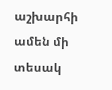աշխարհի ամեն մի տեսակ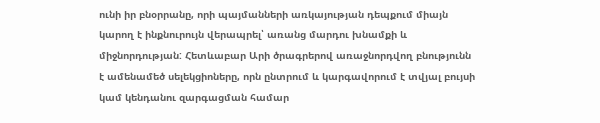ունի իր բնօրրանը, որի պայմանների առկայության դեպքում միայն կարող է ինքնուրույն վերապրել՝ առանց մարդու խնամքի և միջնորդության: Հետևաբար Արի ծրագրերով առաջնորդվող բնությունն է ամենամեծ սելեկցիոները, որն ընտրում և կարգավորում է տվյալ բույսի կամ կենդանու զարգացման համար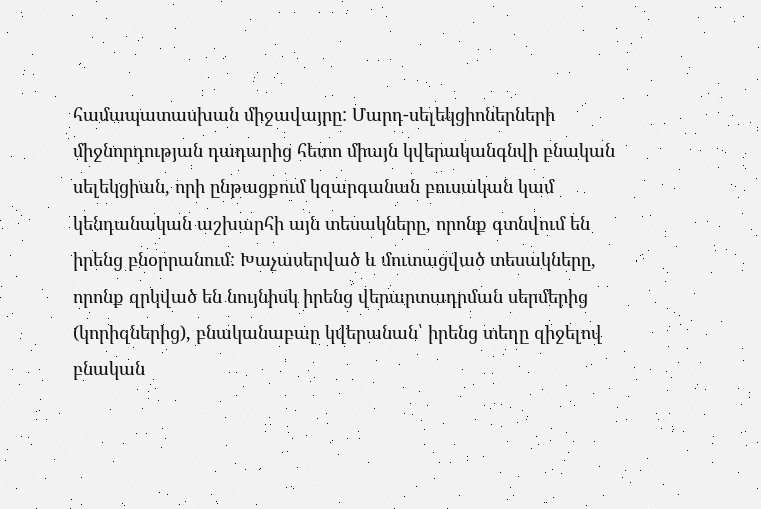համապատասխան միջավայրը: Մարդ-սելեկցիոներների միջնորդության դադարից հետո միայն կվերականգնվի բնական սելեկցիան, որի ընթացքում կզարգանան բուսական կամ կենդանական աշխարհի այն տեսակները, որոնք գտնվում են իրենց բնօրրանում: Խաչասերված և մուտացված տեսակները, որոնք զրկված են նույնիսկ իրենց վերարտադրման սերմերից (կորիզներից), բնականաբար կվերանան՝ իրենց տեղը զիջելով բնական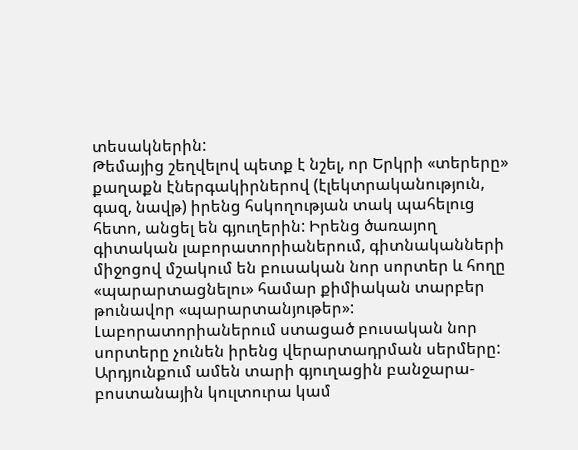տեսակներին:
Թեմայից շեղվելով պետք է նշել, որ Երկրի «տերերը» քաղաքն էներգակիրներով (էլեկտրականություն, գազ, նավթ) իրենց հսկողության տակ պահելուց հետո, անցել են գյուղերին: Իրենց ծառայող գիտական լաբորատորիաներում, գիտնականների միջոցով մշակում են բուսական նոր սորտեր և հողը «պարարտացնելու» համար քիմիական տարբեր թունավոր «պարարտանյութեր»: Լաբորատորիաներում ստացած բուսական նոր սորտերը չունեն իրենց վերարտադրման սերմերը: Արդյունքում ամեն տարի գյուղացին բանջարա-բոստանային կուլտուրա կամ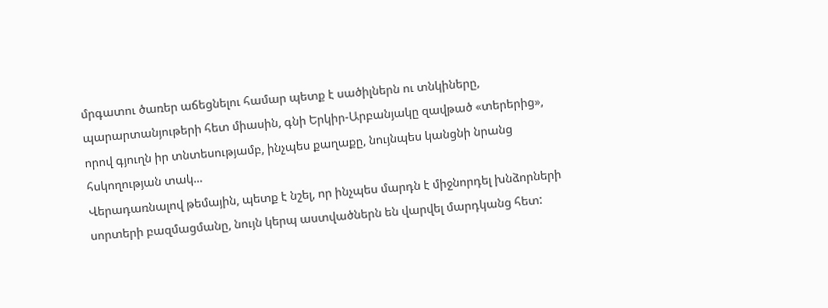մրգատու ծառեր աճեցնելու համար պետք է սածիլներն ու տնկիները, պարարտանյութերի հետ միասին, գնի Երկիր-Արբանյակը զավթած «տերերից», որով գյուղն իր տնտեսությամբ, ինչպես քաղաքը, նույնպես կանցնի նրանց հսկողության տակ...
Վերադառնալով թեմային, պետք է նշել, որ ինչպես մարդն է միջնորդել խնձորների սորտերի բազմացմանը, նույն կերպ աստվածներն են վարվել մարդկանց հետ: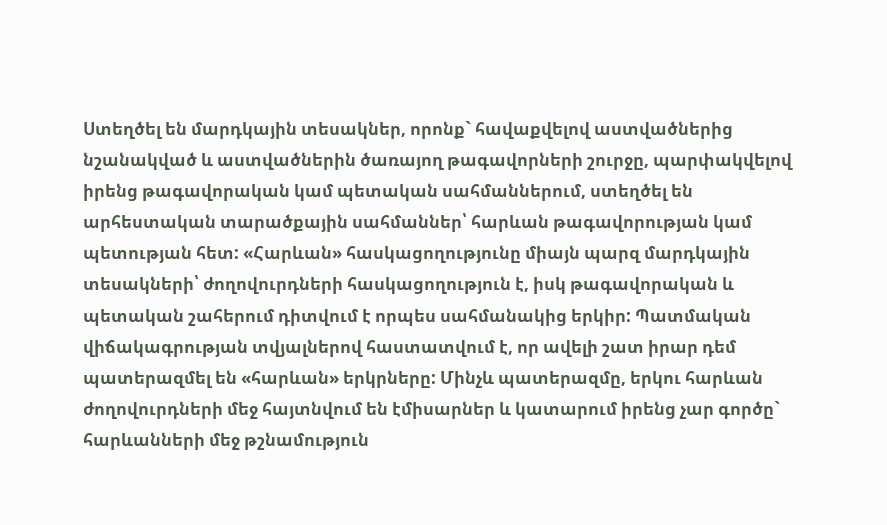Ստեղծել են մարդկային տեսակներ, որոնք` հավաքվելով աստվածներից նշանակված և աստվածներին ծառայող թագավորների շուրջը, պարփակվելով իրենց թագավորական կամ պետական սահմաններում, ստեղծել են արհեստական տարածքային սահմաններ՝ հարևան թագավորության կամ պետության հետ: «Հարևան» հասկացողությունը միայն պարզ մարդկային տեսակների՝ ժողովուրդների հասկացողություն է, իսկ թագավորական և պետական շահերում դիտվում է որպես սահմանակից երկիր: Պատմական վիճակագրության տվյալներով հաստատվում է, որ ավելի շատ իրար դեմ պատերազմել են «հարևան» երկրները: Մինչև պատերազմը, երկու հարևան ժողովուրդների մեջ հայտնվում են էմիսարներ և կատարում իրենց չար գործը` հարևանների մեջ թշնամություն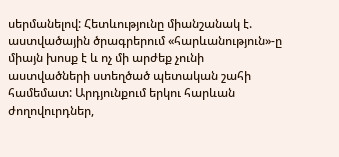սերմանելով: Հետևությունը միանշանակ է. աստվածային ծրագրերում «հարևանություն»-ը միայն խոսք է և ոչ մի արժեք չունի աստվածների ստեղծած պետական շահի համեմատ: Արդյունքում երկու հարևան ժողովուրդներ,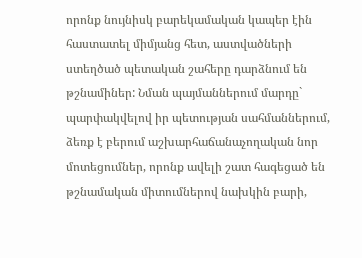որոնք նույնիսկ բարեկամական կապեր էին հաստատել միմյանց հետ, աստվածների ստեղծած պետական շահերը դարձնում են թշնամիներ: Նման պայմաններում մարդը` պարփակվելով իր պետության սահմաններում, ձեռք է բերում աշխարհաճանաչողական նոր մոտեցումներ, որոնք ավելի շատ հագեցած են թշնամական միտումներով նախկին բարի,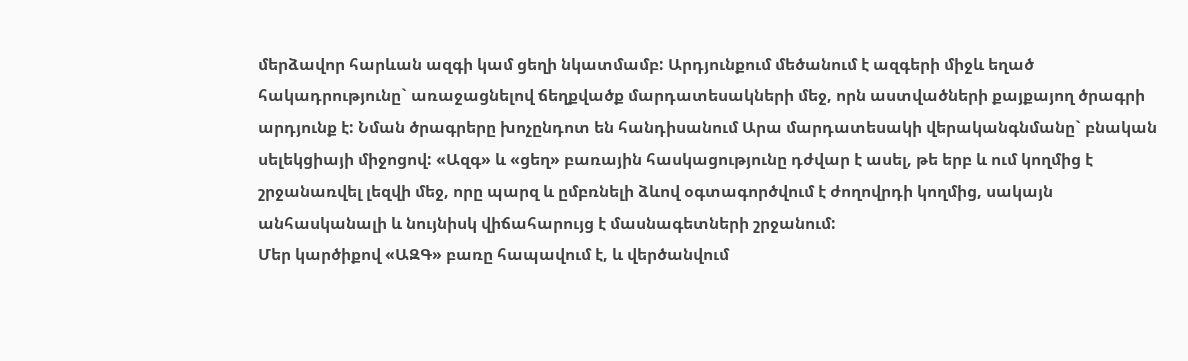մերձավոր հարևան ազգի կամ ցեղի նկատմամբ: Արդյունքում մեծանում է ազգերի միջև եղած հակադրությունը` առաջացնելով ճեղքվածք մարդատեսակների մեջ, որն աստվածների քայքայող ծրագրի արդյունք է: Նման ծրագրերը խոչընդոտ են հանդիսանում Արա մարդատեսակի վերականգնմանը` բնական սելեկցիայի միջոցով: «Ազգ» և «ցեղ» բառային հասկացությունը դժվար է ասել, թե երբ և ում կողմից է շրջանառվել լեզվի մեջ, որը պարզ և ըմբռնելի ձևով օգտագործվում է ժողովրդի կողմից, սակայն անհասկանալի և նույնիսկ վիճահարույց է մասնագետների շրջանում:
Մեր կարծիքով «ԱԶԳ» բառը հապավում է, և վերծանվում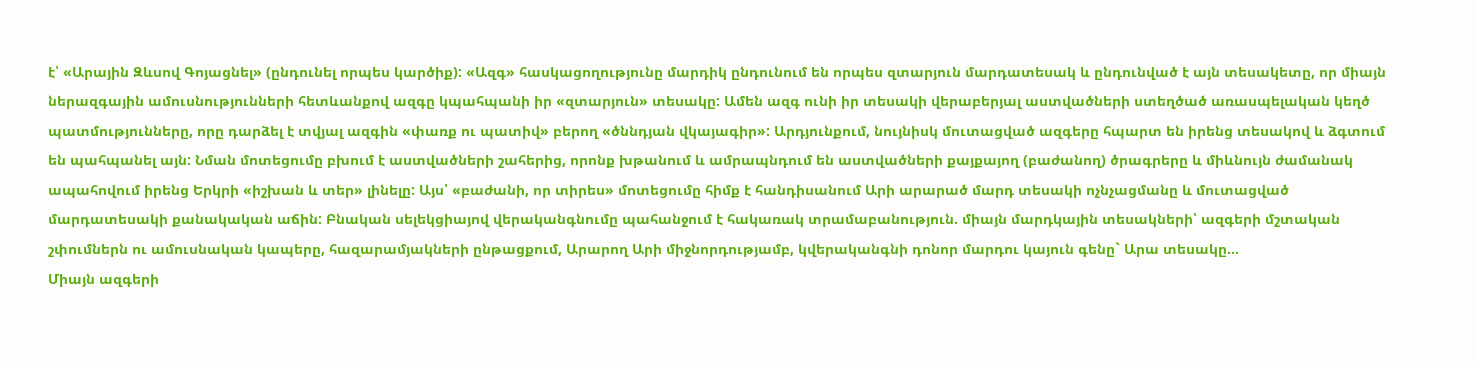է՝ «Արային Զևսով Գոյացնել» (ընդունել որպես կարծիք): «Ազգ» հասկացողությունը մարդիկ ընդունում են որպես զտարյուն մարդատեսակ և ընդունված է այն տեսակետը, որ միայն ներազգային ամուսնությունների հետևանքով ազգը կպահպանի իր «զտարյուն» տեսակը: Ամեն ազգ ունի իր տեսակի վերաբերյալ աստվածների ստեղծած առասպելական կեղծ պատմությունները, որը դարձել է տվյալ ազգին «փառք ու պատիվ» բերող «ծննդյան վկայագիր»: Արդյունքում, նույնիսկ մուտացված ազգերը հպարտ են իրենց տեսակով և ձգտում են պահպանել այն: Նման մոտեցումը բխում է աստվածների շահերից, որոնք խթանում և ամրապնդում են աստվածների քայքայող (բաժանող) ծրագրերը և միևնույն ժամանակ ապահովում իրենց Երկրի «իշխան և տեր» լինելը: Այս՝ «բաժանի, որ տիրես» մոտեցումը հիմք է հանդիսանում Արի արարած մարդ տեսակի ոչնչացմանը և մուտացված մարդատեսակի քանակական աճին: Բնական սելեկցիայով վերականգնումը պահանջում է հակառակ տրամաբանություն. միայն մարդկային տեսակների՝ ազգերի մշտական շփումներն ու ամուսնական կապերը, հազարամյակների ընթացքում, Արարող Արի միջնորդությամբ, կվերականգնի դոնոր մարդու կայուն գենը` Արա տեսակը...
Միայն ազգերի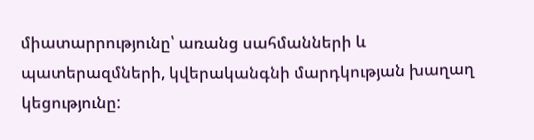միատարրությունը՝ առանց սահմանների և պատերազմների, կվերականգնի մարդկության խաղաղ կեցությունը: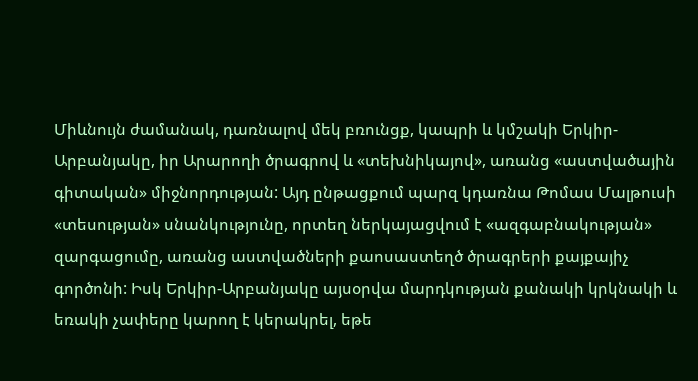Միևնույն ժամանակ, դառնալով մեկ բռունցք, կապրի և կմշակի Երկիր-Արբանյակը, իր Արարողի ծրագրով և «տեխնիկայով», առանց «աստվածային գիտական» միջնորդության: Այդ ընթացքում պարզ կդառնա Թոմաս Մալթուսի «տեսության» սնանկությունը, որտեղ ներկայացվում է «ազգաբնակության» զարգացումը, առանց աստվածների քաոսաստեղծ ծրագրերի քայքայիչ գործոնի: Իսկ Երկիր-Արբանյակը այսօրվա մարդկության քանակի կրկնակի և եռակի չափերը կարող է կերակրել, եթե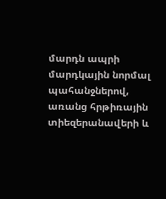մարդն ապրի մարդկային նորմալ պահանջներով, առանց հրթիռային տիեզերանավերի և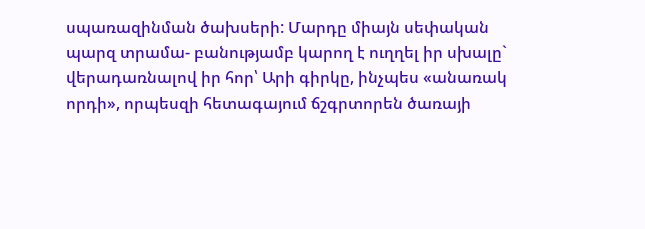սպառազինման ծախսերի: Մարդը միայն սեփական պարզ տրամա- բանությամբ կարող է ուղղել իր սխալը` վերադառնալով իր հոր՝ Արի գիրկը, ինչպես «անառակ որդի», որպեսզի հետագայում ճշգրտորեն ծառայի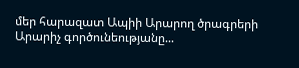մեր հարազատ Ապիի Արարող ծրագրերի Արարիչ գործունեությանը...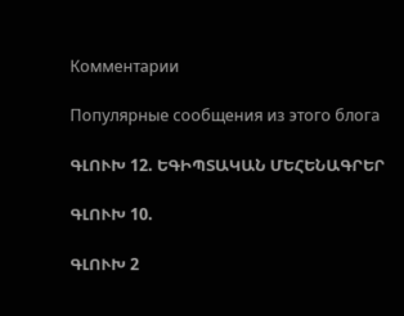Комментарии

Популярные сообщения из этого блога

ԳԼՈՒԽ 12. ԵԳԻՊՏԱԿԱՆ ՄԵՀԵՆԱԳՐԵՐ

ԳԼՈՒԽ 10.

ԳԼՈՒԽ 2